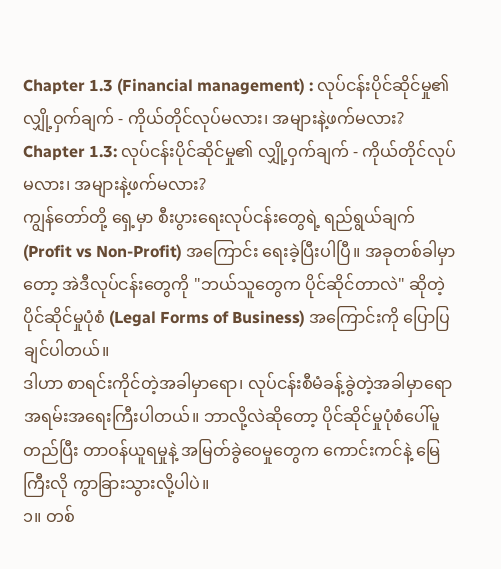Chapter 1.3 (Financial management) : လုပ်ငန်းပိုင်ဆိုင်မှု၏ လျှို့ဝှက်ချက် - ကိုယ်တိုင်လုပ်မလား၊ အများနဲ့ဖက်မလား?
Chapter 1.3: လုပ်ငန်းပိုင်ဆိုင်မှု၏ လျှို့ဝှက်ချက် - ကိုယ်တိုင်လုပ်မလား၊ အများနဲ့ဖက်မလား?
ကျွန်တော်တို့ ရှေ့မှာ စီးပွားရေးလုပ်ငန်းတွေရဲ့ ရည်ရွယ်ချက် (Profit vs Non-Profit) အကြောင်း ရေးခဲ့ပြီးပါပြီ။ အခုတစ်ခါမှာတော့ အဲဒီလုပ်ငန်းတွေကို "ဘယ်သူတွေက ပိုင်ဆိုင်တာလဲ" ဆိုတဲ့ ပိုင်ဆိုင်မှုပုံစံ (Legal Forms of Business) အကြောင်းကို ပြောပြချင်ပါတယ်။
ဒါဟာ စာရင်းကိုင်တဲ့အခါမှာရော၊ လုပ်ငန်းစီမံခန့်ခွဲတဲ့အခါမှာရော အရမ်းအရေးကြီးပါတယ်။ ဘာလို့လဲဆိုတော့ ပိုင်ဆိုင်မှုပုံစံပေါ်မူတည်ပြီး တာဝန်ယူရမှုနဲ့ အမြတ်ခွဲဝေမှုတွေက ကောင်းကင်နဲ့ မြေကြီးလို ကွာခြားသွားလို့ပါပဲ။
၁။ တစ်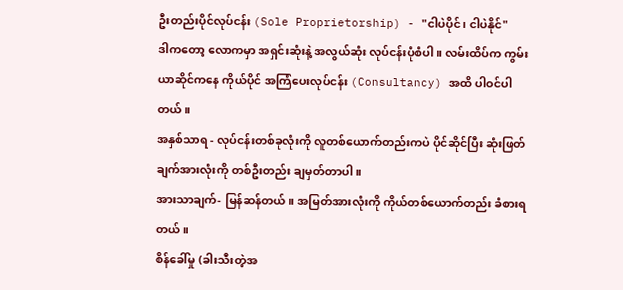ဦးတည်းပိုင်လုပ်ငန်း (Sole Proprietorship) - "ငါပဲပိုင်၊ ငါပဲနိုင်"
ဒါကတော့ လောကမှာ အရှင်းဆုံးနဲ့ အလွယ်ဆုံး လုပ်ငန်းပုံစံပါ။ လမ်းထိပ်က ကွမ်းယာဆိုင်ကနေ ကိုယ်ပိုင် အကြံပေးလုပ်ငန်း (Consultancy) အထိ ပါဝင်ပါတယ်။
အနှစ်သာရ - လုပ်ငန်းတစ်ခုလုံးကို လူတစ်ယောက်တည်းကပဲ ပိုင်ဆိုင်ပြီး ဆုံးဖြတ်ချက်အားလုံးကို တစ်ဦးတည်း ချမှတ်တာပါ။
အားသာချက်- မြန်ဆန်တယ်။ အမြတ်အားလုံးကို ကိုယ်တစ်ယောက်တည်း ခံစားရတယ်။
စိန်ခေါ်မှု (ခါးသီးတဲ့အ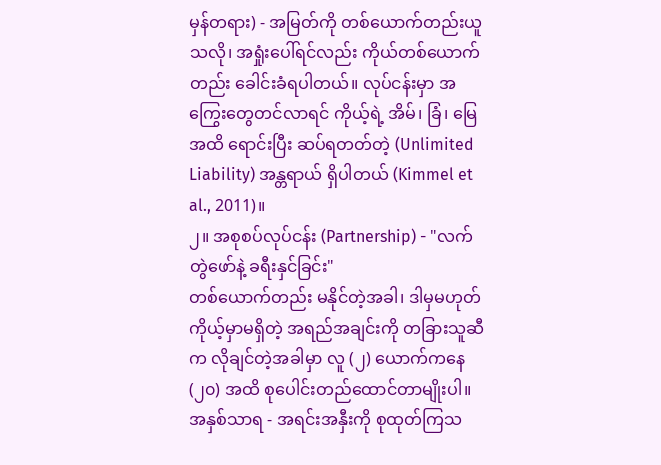မှန်တရား) - အမြတ်ကို တစ်ယောက်တည်းယူသလို၊ အရှုံးပေါ်ရင်လည်း ကိုယ်တစ်ယောက်တည်း ခေါင်းခံရပါတယ်။ လုပ်ငန်းမှာ အကြွေးတွေတင်လာရင် ကိုယ့်ရဲ့ အိမ်၊ ခြံ၊ မြေ အထိ ရောင်းပြီး ဆပ်ရတတ်တဲ့ (Unlimited Liability) အန္တရာယ် ရှိပါတယ် (Kimmel et al., 2011)။
၂။ အစုစပ်လုပ်ငန်း (Partnership) - "လက်တွဲဖော်နဲ့ ခရီးနှင်ခြင်း"
တစ်ယောက်တည်း မနိုင်တဲ့အခါ၊ ဒါမှမဟုတ် ကိုယ့်မှာမရှိတဲ့ အရည်အချင်းကို တခြားသူဆီက လိုချင်တဲ့အခါမှာ လူ (၂) ယောက်ကနေ (၂၀) အထိ စုပေါင်းတည်ထောင်တာမျိုးပါ။
အနှစ်သာရ - အရင်းအနှီးကို စုထုတ်ကြသ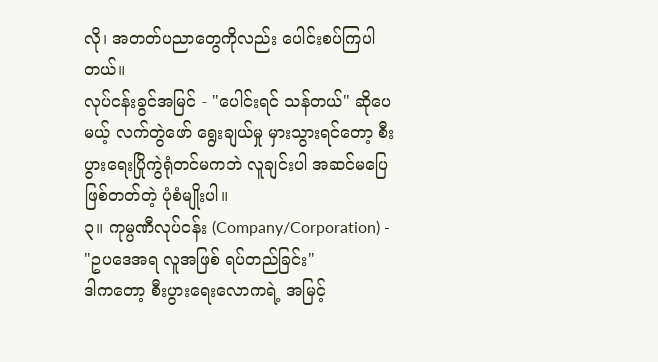လို၊ အတတ်ပညာတွေကိုလည်း ပေါင်းစပ်ကြပါတယ်။
လုပ်ငန်းခွင်အမြင် - "ပေါင်းရင် သန်တယ်" ဆိုပေမယ့် လက်တွဲဖော် ရွေးချယ်မှု မှားသွားရင်တော့ စီးပွားရေးပြိုကွဲရုံတင်မကဘဲ လူချင်းပါ အဆင်မပြေဖြစ်တတ်တဲ့ ပုံစံမျိုးပါ။
၃။ ကုမ္ပဏီလုပ်ငန်း (Company/Corporation) - "ဥပဒေအရ လူအဖြစ် ရပ်တည်ခြင်း"
ဒါကတော့ စီးပွားရေးလောကရဲ့ အမြင့်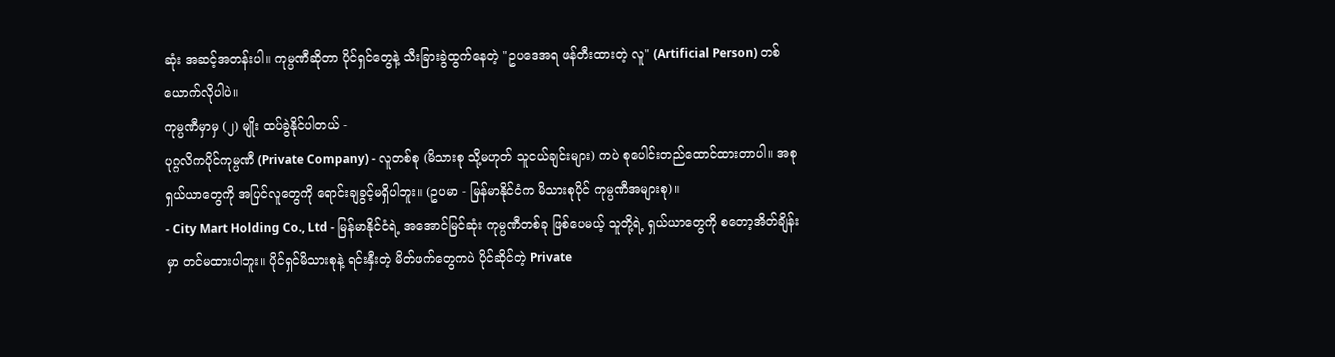ဆုံး အဆင့်အတန်းပါ။ ကုမ္ပဏီဆိုတာ ပိုင်ရှင်တွေနဲ့ သီးခြားခွဲထွက်နေတဲ့ "ဥပဒေအရ ဖန်တီးထားတဲ့ လူ" (Artificial Person) တစ်ယောက်လိုပါပဲ။
ကုမ္ပဏီမှာမှ (၂) မျိုး ထပ်ခွဲနိုင်ပါတယ် -
ပုဂ္ဂလိကပိုင်ကုမ္ပဏီ (Private Company) - လူတစ်စု (မိသားစု သို့မဟုတ် သူငယ်ချင်းများ) ကပဲ စုပေါင်းတည်ထောင်ထားတာပါ။ အစုရှယ်ယာတွေကို အပြင်လူတွေကို ရောင်းချခွင့်မရှိပါဘူး။ (ဥပမာ - မြန်မာနိုင်ငံက မိသားစုပိုင် ကုမ္ပဏီအများစု)။
- City Mart Holding Co., Ltd - မြန်မာနိုင်ငံရဲ့ အအောင်မြင်ဆုံး ကုမ္ပဏီတစ်ခု ဖြစ်ပေမယ့် သူတို့ရဲ့ ရှယ်ယာတွေကို စတော့အိတ်ချိန်းမှာ တင်မထားပါဘူး။ ပိုင်ရှင်မိသားစုနဲ့ ရင်းနှီးတဲ့ မိတ်ဖက်တွေကပဲ ပိုင်ဆိုင်တဲ့ Private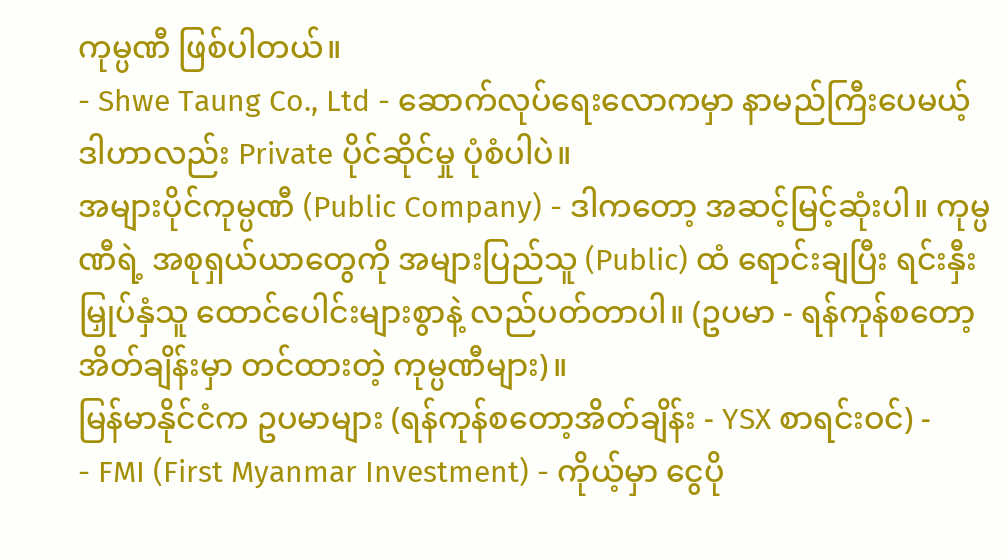ကုမ္ပဏီ ဖြစ်ပါတယ်။
- Shwe Taung Co., Ltd - ဆောက်လုပ်ရေးလောကမှာ နာမည်ကြီးပေမယ့် ဒါဟာလည်း Private ပိုင်ဆိုင်မှု ပုံစံပါပဲ။
အများပိုင်ကုမ္ပဏီ (Public Company) - ဒါကတော့ အဆင့်မြင့်ဆုံးပါ။ ကုမ္ပဏီရဲ့ အစုရှယ်ယာတွေကို အများပြည်သူ (Public) ထံ ရောင်းချပြီး ရင်းနှီးမြှုပ်နှံသူ ထောင်ပေါင်းများစွာနဲ့ လည်ပတ်တာပါ။ (ဥပမာ - ရန်ကုန်စတော့အိတ်ချိန်းမှာ တင်ထားတဲ့ ကုမ္ပဏီများ)။
မြန်မာနိုင်ငံက ဥပမာများ (ရန်ကုန်စတော့အိတ်ချိန်း - YSX စာရင်းဝင်) -
- FMI (First Myanmar Investment) - ကိုယ့်မှာ ငွေပို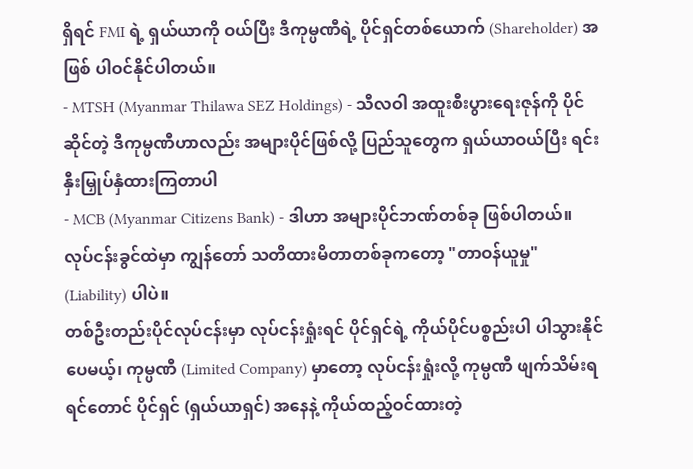ရှိရင် FMI ရဲ့ ရှယ်ယာကို ဝယ်ပြီး ဒီကုမ္ပဏီရဲ့ ပိုင်ရှင်တစ်ယောက် (Shareholder) အဖြစ် ပါဝင်နိုင်ပါတယ်။
- MTSH (Myanmar Thilawa SEZ Holdings) - သီလဝါ အထူးစီးပွားရေးဇုန်ကို ပိုင်ဆိုင်တဲ့ ဒီကုမ္ပဏီဟာလည်း အများပိုင်ဖြစ်လို့ ပြည်သူတွေက ရှယ်ယာဝယ်ပြီး ရင်းနှီးမြှုပ်နှံထားကြတာပါ
- MCB (Myanmar Citizens Bank) - ဒါဟာ အများပိုင်ဘဏ်တစ်ခု ဖြစ်ပါတယ်။
လုပ်ငန်းခွင်ထဲမှာ ကျွန်တော် သတိထားမိတာတစ်ခုကတော့ "တာဝန်ယူမှု" (Liability) ပါပဲ။
တစ်ဦးတည်းပိုင်လုပ်ငန်းမှာ လုပ်ငန်းရှုံးရင် ပိုင်ရှင်ရဲ့ ကိုယ်ပိုင်ပစ္စည်းပါ ပါသွားနိုင်ပေမယ့်၊ ကုမ္ပဏီ (Limited Company) မှာတော့ လုပ်ငန်းရှုံးလို့ ကုမ္ပဏီ ဖျက်သိမ်းရရင်တောင် ပိုင်ရှင် (ရှယ်ယာရှင်) အနေနဲ့ ကိုယ်ထည့်ဝင်ထားတဲ့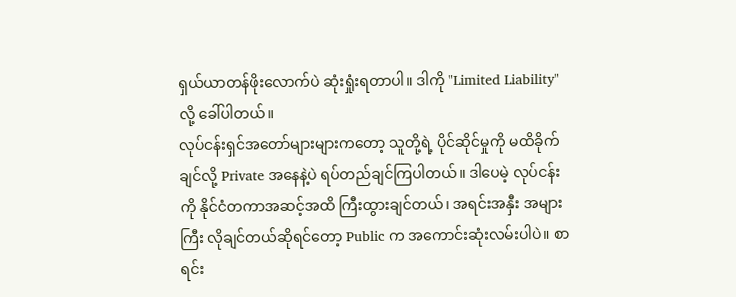ရှယ်ယာတန်ဖိုးလောက်ပဲ ဆုံးရှုံးရတာပါ။ ဒါကို "Limited Liability" လို့ ခေါ်ပါတယ်။
လုပ်ငန်းရှင်အတော်များများကတော့ သူတို့ရဲ့ ပိုင်ဆိုင်မှုကို မထိခိုက်ချင်လို့ Private အနေနဲ့ပဲ ရပ်တည်ချင်ကြပါတယ်။ ဒါပေမဲ့ လုပ်ငန်းကို နိုင်ငံတကာအဆင့်အထိ ကြီးထွားချင်တယ်၊ အရင်းအနှီး အများကြီး လိုချင်တယ်ဆိုရင်တော့ Public က အကောင်းဆုံးလမ်းပါပဲ။ စာရင်း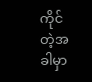ကိုင်တဲ့အခါမှာ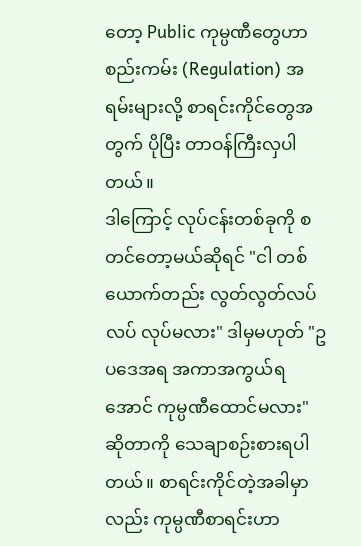တော့ Public ကုမ္ပဏီတွေဟာ စည်းကမ်း (Regulation) အရမ်းများလို့ စာရင်းကိုင်တွေအတွက် ပိုပြီး တာဝန်ကြီးလှပါတယ်။
ဒါကြောင့် လုပ်ငန်းတစ်ခုကို စတင်တော့မယ်ဆိုရင် "ငါ တစ်ယောက်တည်း လွတ်လွတ်လပ်လပ် လုပ်မလား" ဒါမှမဟုတ် "ဥပဒေအရ အကာအကွယ်ရအောင် ကုမ္ပဏီထောင်မလား" ဆိုတာကို သေချာစဉ်းစားရပါတယ်။ စာရင်းကိုင်တဲ့အခါမှာလည်း ကုမ္ပဏီစာရင်းဟာ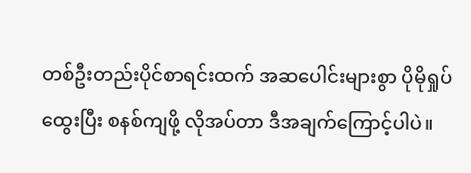တစ်ဦးတည်းပိုင်စာရင်းထက် အဆပေါင်းများစွာ ပိုမိုရှုပ်ထွေးပြီး စနစ်ကျဖို့ လိုအပ်တာ ဒီအချက်ကြောင့်ပါပဲ။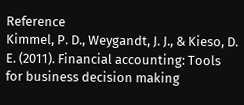Reference
Kimmel, P. D., Weygandt, J. J., & Kieso, D. E. (2011). Financial accounting: Tools for business decision making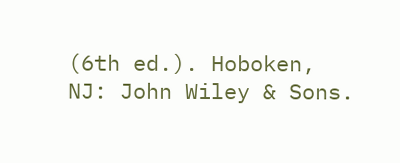(6th ed.). Hoboken, NJ: John Wiley & Sons.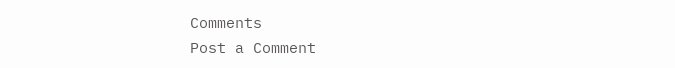Comments
Post a Comment